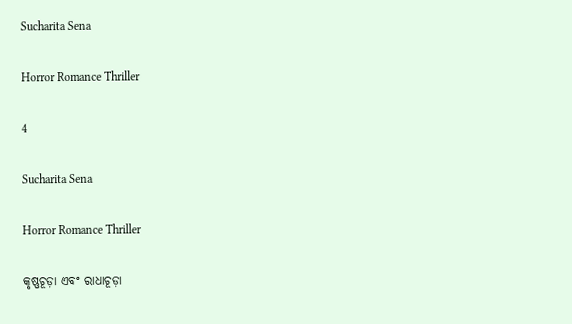Sucharita Sena

Horror Romance Thriller

4

Sucharita Sena

Horror Romance Thriller

କୃଷ୍ଣଚୂଡ଼ା ଏବଂ ରାଧାଚୂଡ଼ା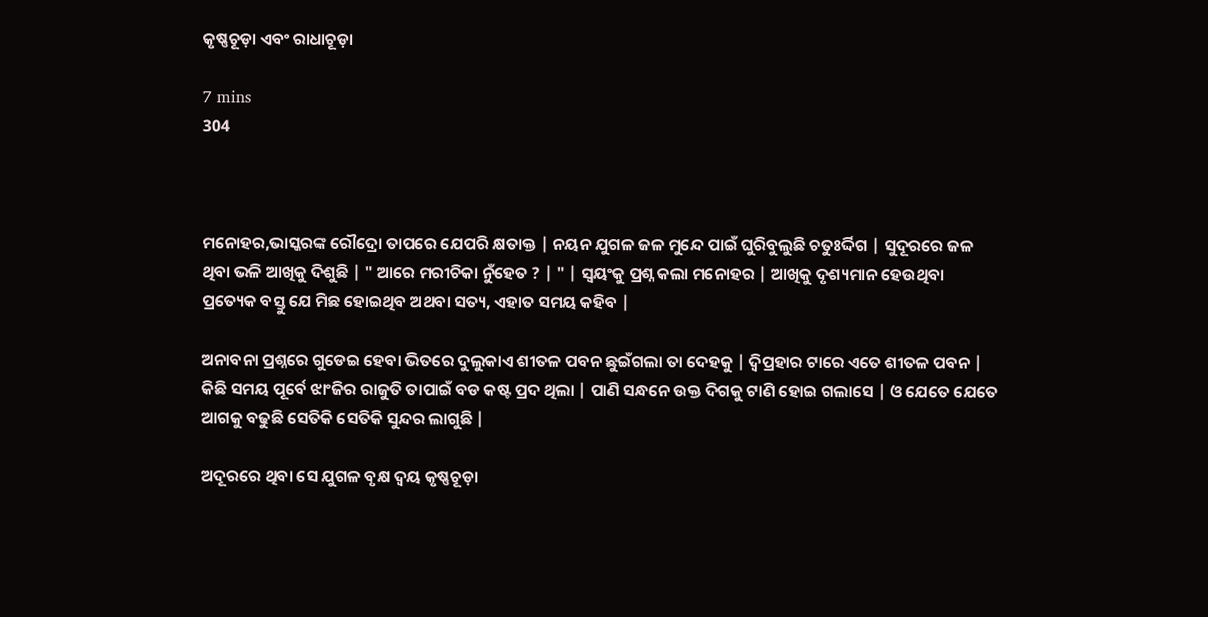କୃଷ୍ଣଚୂଡ଼ା ଏବଂ ରାଧାଚୂଡ଼ା

7 mins
304



ମନୋହର,ଭାସ୍କରଙ୍କ ରୌଦ୍ରୋ ତାପରେ ଯେପରି କ୍ଷତାକ୍ତ | ନୟନ ଯୁଗଳ ଜଳ ମୁନ୍ଦେ ପାଇଁ ଘୁରିବୁଲୁଛି ଚତୁଃର୍ଦ୍ଦିଗ | ସୁଦୂରରେ ଜଳ ଥିବା ଭଳି ଆଖିକୁ ଦିଶୁଛି | " ଆରେ ମରୀଚିକା ନୁଁହେତ ? | " | ସ୍ୱୟଂକୁ ପ୍ରଶ୍ନ କଲା ମନୋହର | ଆଖିକୁ ଦୃଶ୍ୟମାନ ହେଉଥିବା ପ୍ରତ୍ୟେକ ବସ୍ତୁ ଯେ ମିଛ ହୋଇଥିବ ଅଥବା ସତ୍ୟ, ଏହାତ ସମୟ କହିବ |

ଅନାବନା ପ୍ରଶ୍ନରେ ଗୁଡେଇ ହେବା ଭିତରେ ଦୁଲୁକାଏ ଶୀତଳ ପବନ ଛୁଇଁଗଲା ତା ଦେହକୁ | ଦ୍ୱିପ୍ରହାର ଟାରେ ଏତେ ଶୀତଳ ପବନ | କିଛି ସମୟ ପୂର୍ବେ ଝାଂଜିର ରାଜୁତି ତାପାଇଁ ବଡ କଷ୍ଟ ପ୍ରଦ ଥିଲା | ପାଣି ସନ୍ଧନେ ଉକ୍ତ ଦିଗକୁ ଟାଣି ହୋଇ ଗଲାସେ | ଓ ଯେତେ ଯେତେ ଆଗକୁ ବଢୁଛି ସେତିକି ସେତିକି ସୁନ୍ଦର ଲାଗୁଛି |

ଅଦୂରରେ ଥିବା ସେ ଯୁଗଳ ବୃକ୍ଷ ଦ୍ୱୟ କୃଷ୍ଣଚୂଡ଼ା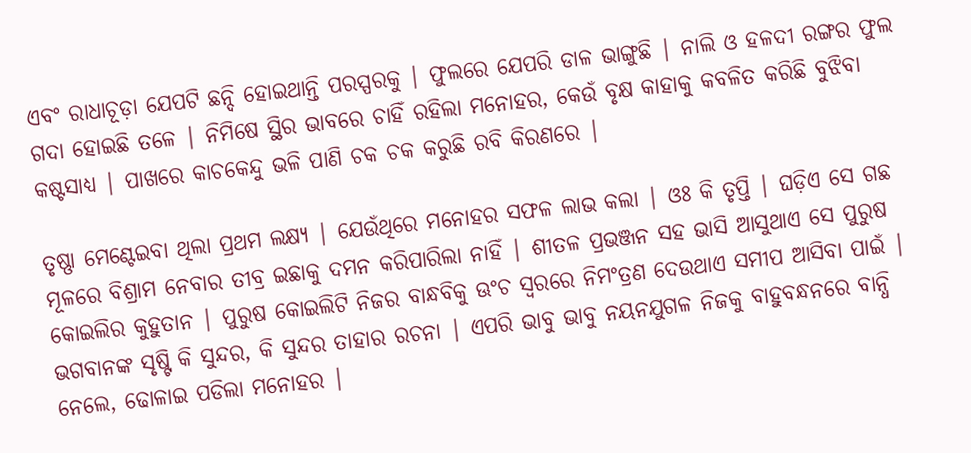ଏବଂ ରାଧାଚୂଡ଼ା ଯେପଟି ଛନ୍ଦି ହୋଇଥାନ୍ତି ପରସ୍ପରକୁ | ଫୁଲରେ ଯେପରି ଡାଳ ଭାଙ୍ଗୁଛି | ନାଲି ଓ ହଳଦୀ ରଙ୍ଗର ଫୁଲ ଗଦା ହୋଇଛି ତଳେ | ନିମିଷେ ସ୍ଥିର ଭାବରେ ଚାହିଁ ରହିଲା ମନୋହର, କେଉଁ ବୃକ୍ଷ କାହାକୁ କବଳିତ କରିଛି ବୁଝିବା କଷ୍ଟସାଧ୍ୟ | ପାଖରେ କାଚକେନ୍ଦୁ ଭଳି ପାଣି ଚକ ଚକ କରୁଛି ରବି କିରଣରେ |

ତୃଷ୍ଣା ମେଣ୍ଟେଇବା ଥିଲା ପ୍ରଥମ ଲକ୍ଷ୍ୟ | ଯେଉଁଥିରେ ମନୋହର ସଫଳ ଲାଭ କଲା | ଓଃ କି ତୃପ୍ତି | ଘଡ଼ିଏ ସେ ଗଛ ମୂଳରେ ବିଶ୍ରାମ ନେବାର ତୀବ୍ର ଇଛାକୁ ଦମନ କରିପାରିଲା ନାହିଁ | ଶୀତଳ ପ୍ରଭଞ୍ଜନ ସହ ଭାସି ଆସୁଥାଏ ସେ ପୁରୁଷ କୋଇଲିର କୁହୁତାନ | ପୁରୁଷ କୋଇଲିଟି ନିଜର ବାନ୍ଧବିକୁ ଊଂଚ ସ୍ୱରରେ ନିମଂତ୍ରଣ ଦେଉଥାଏ ସମୀପ ଆସିବା ପାଇଁ | ଭଗବାନଙ୍କ ସୃଷ୍ଟି କି ସୁନ୍ଦର, କି ସୁନ୍ଦର ତାହାର ରଚନା | ଏପରି ଭାବୁ ଭାବୁ ନୟନଯୁଗଳ ନିଜକୁ ବାହୁବନ୍ଧନରେ ବାନ୍ଧି ନେଲେ, ଢୋଳାଇ ପଡିଲା ମନୋହର |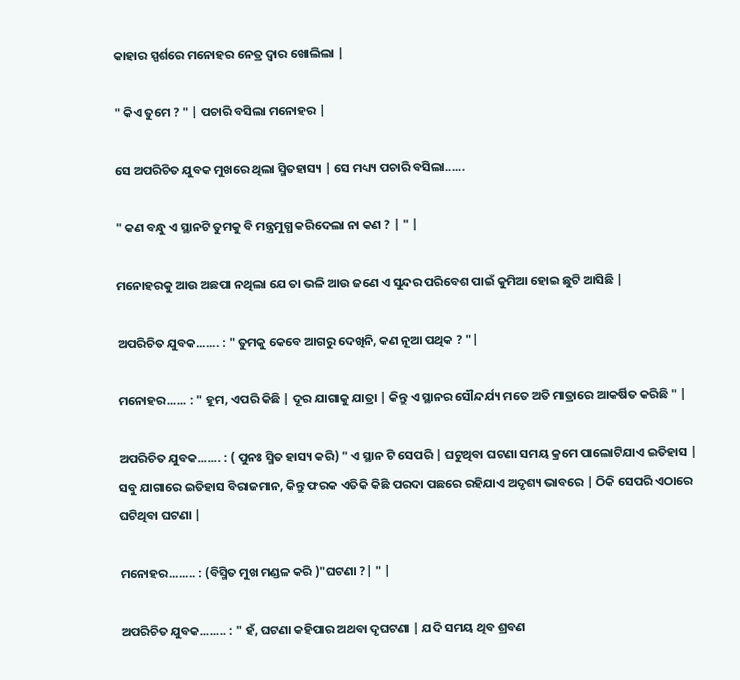କାହାର ସ୍ପର୍ଶରେ ମନୋହର ନେତ୍ର ଦ୍ଵାର ଖୋଲିଲା |

" କିଏ ତୁମେ ? " | ପଚାରି ବସିଲା ମନୋହର |

ସେ ଅପରିଚିତ ଯୁବକ ମୁଖରେ ଥିଲା ସ୍ମିତହାସ୍ୟ | ସେ ମଧ୍ୟ୍ୟ ପଚାରି ବସିଲା......

" କଣ ବନ୍ଧୁ ଏ ସ୍ଥାନଟି ତୁମକୁ ବି ମନ୍ତ୍ରମୁଗ୍ଧ କରିଦେଲା ନା କଣ ? | " |

ମନୋହରକୁ ଆଉ ଅଛପା ନଥିଲା ଯେ ତା ଭଳି ଆଉ ଜଣେ ଏ ସୁନ୍ଦର ପରିବେଶ ପାଇଁ କୁମିଆ ହୋଇ ଛୁଟି ଆସିଛି |

ଅପରିଚିତ ଯୁବକ....... : " ତୁମକୁ କେବେ ଆଗରୁ ଦେଖିନି, କଣ ନୂଆ ପଥିକ ? "|

ମନୋହର...... : " ହୂମ, ଏପରି କିଛି | ଦୂର ଯାଗାକୁ ଯାତ୍ରା | କିନ୍ତୁ ଏ ସ୍ଥାନର ସୌନ୍ଦର୍ଯ୍ୟ ମତେ ଅତି ମାତ୍ରାରେ ଆକର୍ଷିତ କରିଛି " |

ଅପରିଚିତ ଯୁବକ....... : ( ପୁନଃ ସ୍ମିତ ହାସ୍ୟ କରି) " ଏ ସ୍ଥାନ ଟି ସେପରି | ଘଟୁଥିବା ଘଟଣା ସମୟ କ୍ରମେ ପାଲୋଟିଯାଏ ଇତିହାସ | ସବୁ ଯାଗାରେ ଇତିହାସ ବିରାଜମାନ, କିନ୍ତୁ ଫରକ ଏତିକି କିଛି ପରଦା ପଛରେ ରହିଯାଏ ଅଦୃଶ୍ୟ ଭାବରେ | ଠିକି ସେପରି ଏଠାରେ ଘଟିଥିବା ଘଟଣା |

ମନୋହର........ : (ବିସ୍ମିତ ମୁଖ ମଣ୍ଡଳ କରି )"ଘଟଣା ?| " |

ଅପରିଚିତ ଯୁବକ........ : " ହଁ, ଘଟଣା କହିପାର ଅଥବା ଦୃଘଟଣା | ଯଦି ସମୟ ଥିବ ଶ୍ରବଣ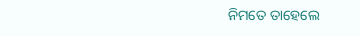ନିମତେ ତାହେଲେ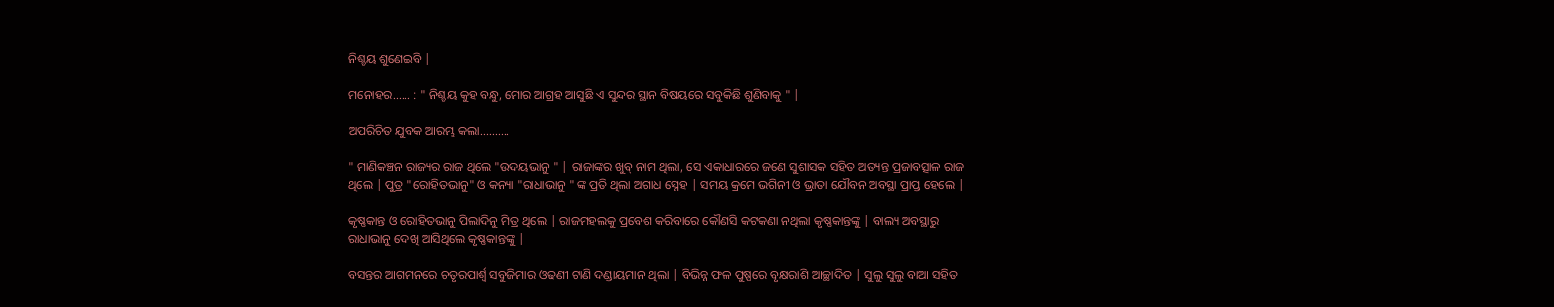ନିଶ୍ଚୟ ଶୁଣେଇବି |

ମନୋହର...... : " ନିଶ୍ଚୟ କୁହ ବନ୍ଧୁ, ମୋର ଆଗ୍ରହ ଆସୁଛି ଏ ସୁନ୍ଦର ସ୍ଥାନ ବିଷୟରେ ସବୁକିଛି ଶୁଣିବାକୁ " |

ଅପରିଚିତ ଯୁବକ ଆରମ୍ଭ କଲା..........

" ମାଣିକଞ୍ଚନ ରାଜ୍ୟର ରାଜ ଥିଲେ "ଉଦୟଭାନୁ " | ରାଜାଙ୍କର ଖୁବ୍ ନାମ ଥିଲା, ସେ ଏକାଧାରରେ ଜଣେ ସୁଶାସକ ସହିତ ଅତ୍ୟନ୍ତ ପ୍ରଜାବତ୍ସାଳ ରାଜ ଥିଲେ | ପୁତ୍ର "ରୋହିତଭାନୁ" ଓ କନ୍ୟା "ରାଧାଭାନୁ " ଙ୍କ ପ୍ରତି ଥିଲା ଅଗାଧ ସ୍ନେହ | ସମୟ କ୍ରମେ ଭଗିନୀ ଓ ଭ୍ରାତା ଯୌବନ ଅବସ୍ଥା ପ୍ରାପ୍ତ ହେଲେ |

କୃଷ୍ଣକାନ୍ତ ଓ ରୋହିତଭାନୁ ପିଲାଦିନୁ ମିତ୍ର ଥିଲେ | ରାଜମହଲକୁ ପ୍ରବେଶ କରିବାରେ କୌଣସି କଟକଣା ନଥିଲା କୃଷ୍ଣକାନ୍ତଙ୍କୁ | ବାଲ୍ୟ ଅବସ୍ଥାରୁ ରାଧାଭାନୁ ଦେଖି ଆସିଥିଲେ କୃଷ୍ଣକାନ୍ତଙ୍କୁ |

ବସନ୍ତର ଆଗମନରେ ଚତୃରପାର୍ଶ୍ୱ ସବୁଜିମାର ଓଢଣୀ ଟାଣି ଦଣ୍ଡାୟମାନ ଥିଲା | ବିଭିନ୍ନ ଫଳ ପୁଷ୍ପରେ ବୃକ୍ଷରାଶି ଆଚ୍ଛାଦିତ | ସୁଲୁ ସୁଲୁ ବାଆ ସହିତ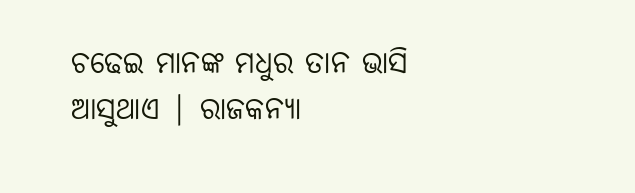ଚଢେଇ ମାନଙ୍କ ମଧୁର ତାନ ଭାସି ଆସୁଥାଏ | ରାଜକନ୍ୟା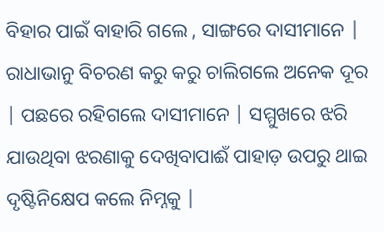ବିହାର ପାଇଁ ବାହାରି ଗଲେ , ସାଙ୍ଗରେ ଦାସୀମାନେ | ରାଧାଭାନୁ ବିଚରଣ କରୁ କରୁ ଚାଲିଗଲେ ଅନେକ ଦୂର | ପଛରେ ରହିଗଲେ ଦାସୀମାନେ | ସମ୍ମୁଖରେ ଝରି ଯାଉଥିବା ଝରଣାକୁ ଦେଖିବାପାଈଁ ପାହାଡ଼ ଉପରୁ ଥାଇ ଦୃଷ୍ଟିନିକ୍ଷେପ କଲେ ନିମ୍ନକୁ |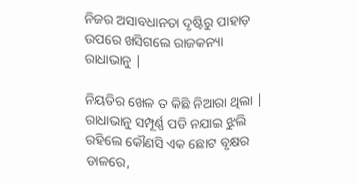ନିଜର ଅସାବଧାନତା ଦୃଷ୍ଟିରୁ ପାହାଡ଼ ଉପରେ ଖସିଗଲେ ରାଜକନ୍ୟା ରାଧାଭାନୁ |

ନିୟତିର ଖେଳ ତ କିଛି ନିଆରା ଥିଲା | ରାଧାଭାନୁ ସମ୍ପୂର୍ଣ୍ଣ ପଡି ନଯାଇ ଝୁଲି ରହିଲେ କୌଣସି ଏକ ଛୋଟ ବୃକ୍ଷର ଡାଳରେ,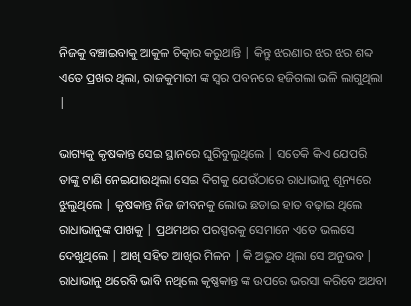ନିଜକୁ ବଞ୍ଚାଇବାକୁ ଆକୁଳ ଚିତ୍କାର କରୁଥାନ୍ତି | କିନ୍ତୁ ଝରଣାର ଝର ଝର ଶବ୍ଦ ଏତେ ପ୍ରଖର ଥିଲା, ରାଜକୁମାରୀ ଙ୍କ ସ୍ୱର ପବନରେ ହଜିଗଲା ଭଳି ଲାଗୁଥିଲା |

ଭାଗ୍ୟକୁ କୃଷକାନ୍ତ ସେଇ ସ୍ଥାନରେ ଘୁରିବୁଲୁଥିଲେ | ସତେକି କିଏ ଯେପରି ତାଙ୍କୁ ଟାଣି ନେଇଯାଉଥିଲା ସେଇ ଦିଗକୁ ଯେଉଁଠାରେ ରାଧାଭାନୁ ଶୂନ୍ୟରେ ଝୁଲୁଥିଲେ | କୃଷକାନ୍ତ ନିଜ ଜୀବନକୁ ଲୋଭ ଛଡାଇ ହାତ ବଢ଼ାଇ ଥିଲେ ରାଧାଭାନୁଙ୍କ ପାଖକୁ | ପ୍ରଥମଥର ପରସ୍ପରକୁ ସେମାନେ ଏତେ ଭଲସେ ଦେଖୁଥିଲେ | ଆଖି ସହିତ ଆଖିର ମିଳନ | କି ଅଦ୍ଭୁତ ଥିଲା ସେ ଅନୁଭବ | ରାଧାଭାନୁ ଥରେବି ଭାବି ନଥିଲେ କୃଷ୍ଣକାନ୍ତ ଙ୍କ ଉପରେ ଭରସା କରିବେ ଅଥବା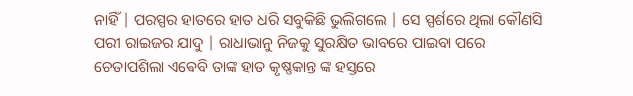ନାହିଁ | ପରସ୍ପର ହାତରେ ହାତ ଧରି ସବୁକିଛି ଭୁଲିଗଲେ | ସେ ସ୍ପର୍ଶରେ ଥିଲା କୌଣସି ପରୀ ରାଇଜର ଯାଦୁ | ରାଧାଭାନୁ ନିଜକୁ ସୁରକ୍ଷିତ ଭାବରେ ପାଇବା ପରେ ଚେତାପଶିଲା ଏଵେବି ତାଙ୍କ ହାତ କୃଷ୍ଣକାନ୍ତ ଙ୍କ ହସ୍ତରେ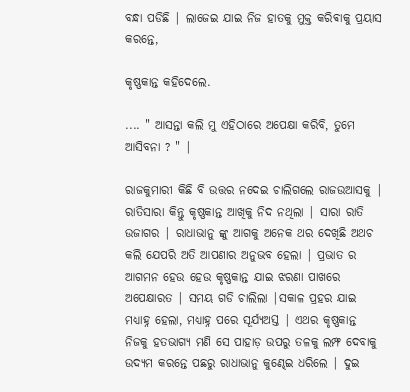ବନ୍ଧା ପଡିଛି | ଲାଜେଇ ଯାଇ ନିଜ ହାତକୁ ମୁକ୍ତ କରିଵାକୁ ପ୍ରୟାସ କରନ୍ତେ,

କୃଷ୍ଣକାନ୍ତ କହିଦେଲେ.

.... " ଆସନ୍ତା କଲି ମୁ ଏହିଠାରେ ଅପେକ୍ଷା କରିବି, ତୁମେ ଆସିବନା ? " |

ରାଜକୁମାରୀ କିଛି ବି ଉତ୍ତର ନଦେଇ ଚାଲିଗଲେ ରାଜଉଆସକୁ | ରାତିସାରା କିନ୍ତୁ କୃଷ୍ଣକାନ୍ତ ଆଖିକୁ ନିଦ ନଥିଲା | ସାରା ରାତି ଉଜାଗର | ରାଧାଭାନୁ ଙ୍କୁ ଆଗକୁ ଅନେକ ଥର ଦେଖିଛି ଅଥଚ କଲି ଯେପରି ଅତି ଆପଣାର ଅନୁଭବ ହେଲା | ପ୍ରଭାତ ର ଆଗମନ ହେଉ ହେଉ କୃଷ୍ଣକାନ୍ତ ଯାଇ ଝରଣା ପାଖରେ ଅପେକ୍ଷାରତ | ସମୟ ଗଡି ଚାଲିଲା |ସକାଳ ପ୍ରହର ଯାଇ ମଧ୍ୟାହ୍ନ ହେଲା, ମଧ୍ୟାହ୍ନ ପରେ ସୂର୍ଯ୍ୟଅସ୍ତ | ଏଥର କୃଷ୍ଣକାନ୍ତ ନିଜକୁ ହତଭାଗ୍ୟ ମଣି ସେ ପାହାଡ଼ ଉପରୁ ତଳକୁ ଲମ୍ଫ ଦେବାକୁ ଉଦ୍ୟମ କରନ୍ତେ ପଛରୁ ରାଧାଭାନୁ କୁଣ୍ଢେଇ ଧରିଲେ | ଦୁଇ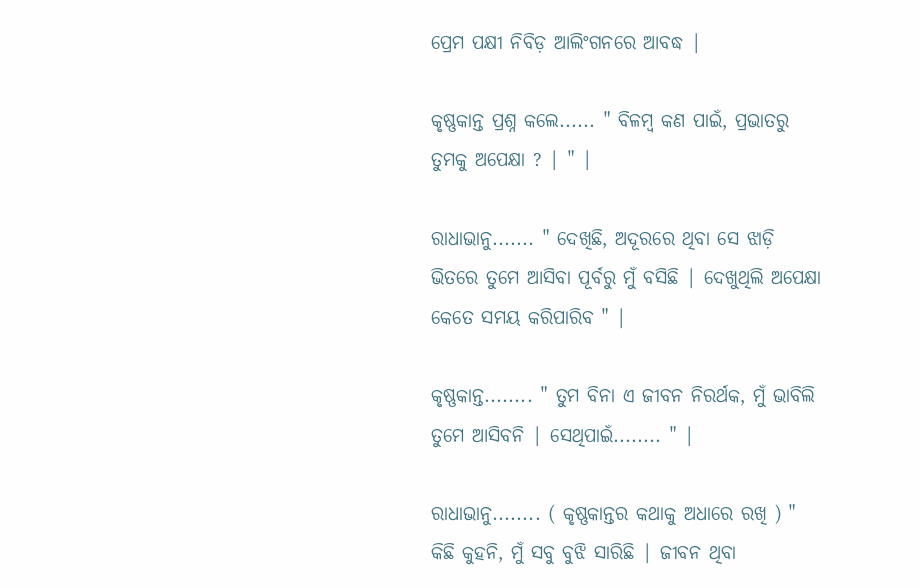ପ୍ରେମ ପକ୍ଷୀ ନିବିଡ଼ ଆଲିଂଗନରେ ଆବଦ୍ଧ |

କୃଷ୍ଣକାନ୍ତ ପ୍ରଶ୍ନ କଲେ...... " ବିଳମ୍ବ କଣ ପାଇଁ, ପ୍ରଭାତରୁ ତୁମକୁ ଅପେକ୍ଷା ? | " |

ରାଧାଭାନୁ....... " ଦେଖିଛି, ଅଦୂରରେ ଥିବା ସେ ଝାଡ଼ି ଭିତରେ ତୁମେ ଆସିବା ପୂର୍ବରୁ ମୁଁ ବସିଛି | ଦେଖୁଥିଲି ଅପେକ୍ଷା କେତେ ସମୟ କରିପାରିବ " |

କୃଷ୍ଣକାନ୍ତ........ " ତୁମ ବିନା ଏ ଜୀବନ ନିରର୍ଥକ, ମୁଁ ଭାବିଲି ତୁମେ ଆସିବନି | ସେଥିପାଇଁ........ " |

ରାଧାଭାନୁ........ ( କୃଷ୍ଣକାନ୍ତର କଥାକୁ ଅଧାରେ ରଖି ) " କିଛି କୁହନି, ମୁଁ ସବୁ ବୁଝି ସାରିଛି | ଜୀବନ ଥିବା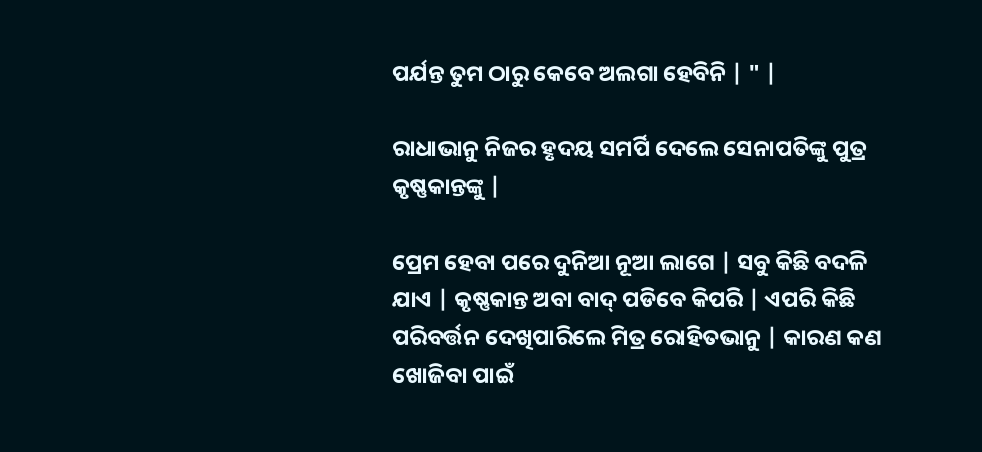ପର୍ଯନ୍ତ ତୁମ ଠାରୁ କେବେ ଅଲଗା ହେବିନି | " |

ରାଧାଭାନୁ ନିଜର ହୃଦୟ ସମର୍ପି ଦେଲେ ସେନାପତିଙ୍କୁ ପୁତ୍ର କୃଷ୍ଣକାନ୍ତଙ୍କୁ |

ପ୍ରେମ ହେବା ପରେ ଦୁନିଆ ନୂଆ ଲାଗେ | ସବୁ କିଛି ବଦଳି ଯାଏ | କୃଷ୍ଣକାନ୍ତ ଅବା ବାଦ୍ ପଡିବେ କିପରି | ଏପରି କିଛି ପରିବର୍ତ୍ତନ ଦେଖିପାରିଲେ ମିତ୍ର ରୋହିତଭାନୁ | କାରଣ କଣ ଖୋଜିବା ପାଇଁ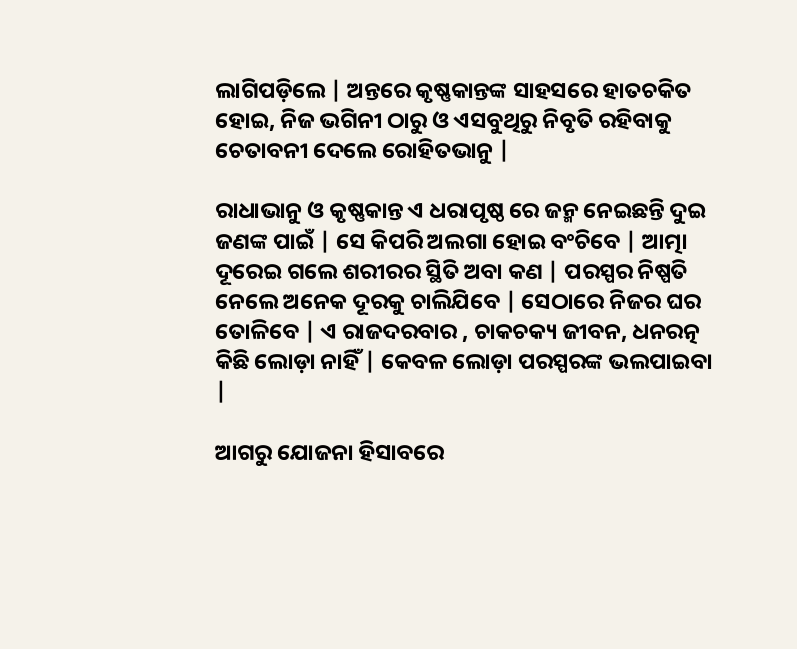ଲାଗିପଡ଼ିଲେ | ଅନ୍ତରେ କୃଷ୍ଣକାନ୍ତଙ୍କ ସାହସରେ ହାତଚକିତ ହୋଇ, ନିଜ ଭଗିନୀ ଠାରୁ ଓ ଏସବୁଥିରୁ ନିବୃତି ରହିବାକୁ ଚେତାବନୀ ଦେଲେ ରୋହିତଭାନୁ |

ରାଧାଭାନୁ ଓ କୃଷ୍ଣକାନ୍ତ ଏ ଧରାପୃଷ୍ଠ ରେ ଜନ୍ମ ନେଇଛନ୍ତି ଦୁଇ ଜଣଙ୍କ ପାଇଁ | ସେ କିପରି ଅଲଗା ହୋଇ ବଂଚିବେ | ଆତ୍ମା ଦୂରେଇ ଗଲେ ଶରୀରର ସ୍ଥିତି ଅବା କଣ | ପରସ୍ପର ନିଷ୍ପତି ନେଲେ ଅନେକ ଦୂରକୁ ଚାଲିଯିବେ | ସେଠାରେ ନିଜର ଘର ତୋଳିବେ | ଏ ରାଜଦରବାର , ଚାକଚକ୍ୟ ଜୀବନ, ଧନରତ୍ନ କିଛି ଲୋଡ଼ା ନାହିଁ | କେବଳ ଲୋଡ଼ା ପରସ୍ପରଙ୍କ ଭଲପାଇବା |

ଆଗରୁ ଯୋଜନା ହିସାବରେ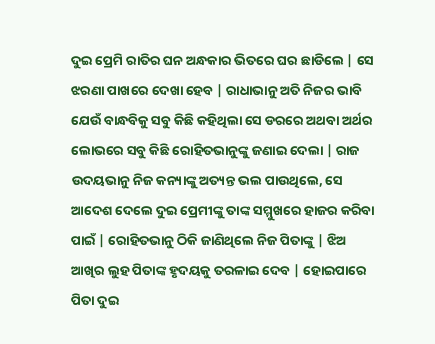ଦୁଇ ପ୍ରେମି ରାତିର ଘନ ଅନ୍ଧକାର ଭିତରେ ଘର ଛାଡିଲେ | ସେ ଝରଣା ପାଖରେ ଦେଖା ହେବ | ରାଧାଭାନୁ ଅତି ନିଜର ଭାବି ଯେଉଁ ବାନ୍ଧବିକୁ ସବୁ କିଛି କହିଥିଲା ସେ ଡରରେ ଅଥବା ଅର୍ଥର ଲୋଭରେ ସବୁ କିଛି ରୋହିତଭାନୁଙ୍କୁ ଜଣାଇ ଦେଲା | ରାଜ ଉଦୟଭାନୁ ନିଜ କନ୍ୟାଙ୍କୁ ଅତ୍ୟନ୍ତ ଭଲ ପାଉଥିଲେ, ସେ ଆଦେଶ ଦେଲେ ଦୁଇ ପ୍ରେମୀଙ୍କୁ ତାଙ୍କ ସମ୍ମୁଖରେ ହାଜର କରିବା ପାଇଁ | ରୋହିତଭାନୁ ଠିକି ଜାଣିଥିଲେ ନିଜ ପିତାଙ୍କୁ | ଝିଅ ଆଖିର ଲୁହ ପିତାଙ୍କ ହୃଦୟକୁ ତରଳାଇ ଦେବ | ହୋଇପାରେ ପିତା ଦୁଇ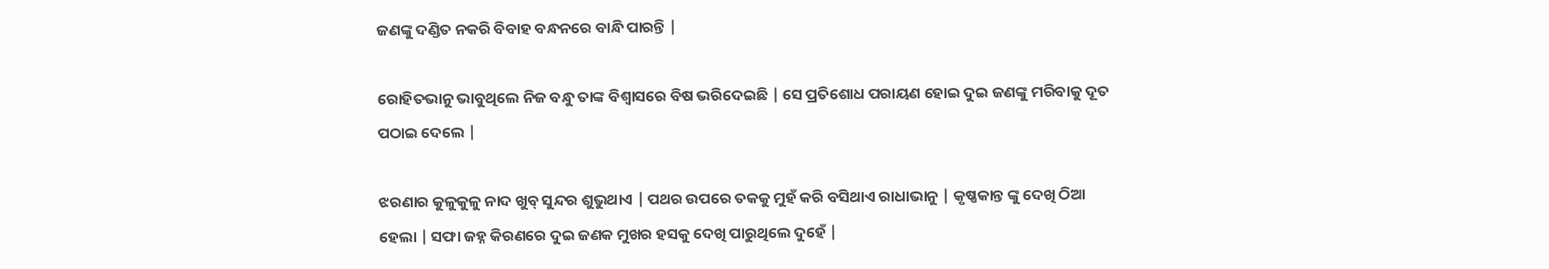ଜଣଙ୍କୁ ଦଣ୍ଡିତ ନକରି ବିବାହ ବନ୍ଧନରେ ବାନ୍ଧି ପାରନ୍ତି |

ରୋହିତଭାନୁ ଭାବୁଥିଲେ ନିଜ ବନ୍ଧୁ ତାଙ୍କ ବିଶ୍ୱାସରେ ବିଷ ଭରିଦେଇଛି | ସେ ପ୍ରତିଶୋଧ ପରାୟଣ ହୋଇ ଦୁଇ ଜଣଙ୍କୁ ମରିବାକୁ ଦୂତ ପଠାଇ ଦେଲେ |

ଝରଣାର କୁଳୁକୁଳୁ ନାଦ ଖୁବ୍ ସୁନ୍ଦର ଶୁଭୁଥାଏ | ପଥର ଉପରେ ତକକୁ ମୁହଁ କରି ବସିଥାଏ ରାଧାଭାନୁ | କୃଷ୍ଣକାନ୍ତ ଙ୍କୁ ଦେଖି ଠିଆ ହେଲା | ସଫା ଜହ୍ନ କିରଣରେ ଦୁଇ ଜଣକ ମୁଖର ହସକୁ ଦେଖି ପାରୁଥିଲେ ଦୁହେଁ |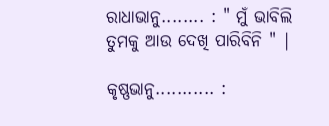ରାଧାଭାନୁ........ : " ମୁଁ ଭାବିଲି ତୁମକୁ ଆଉ ଦେଖି ପାରିବିନି " |

କୃଷ୍ଣଭାନୁ........... :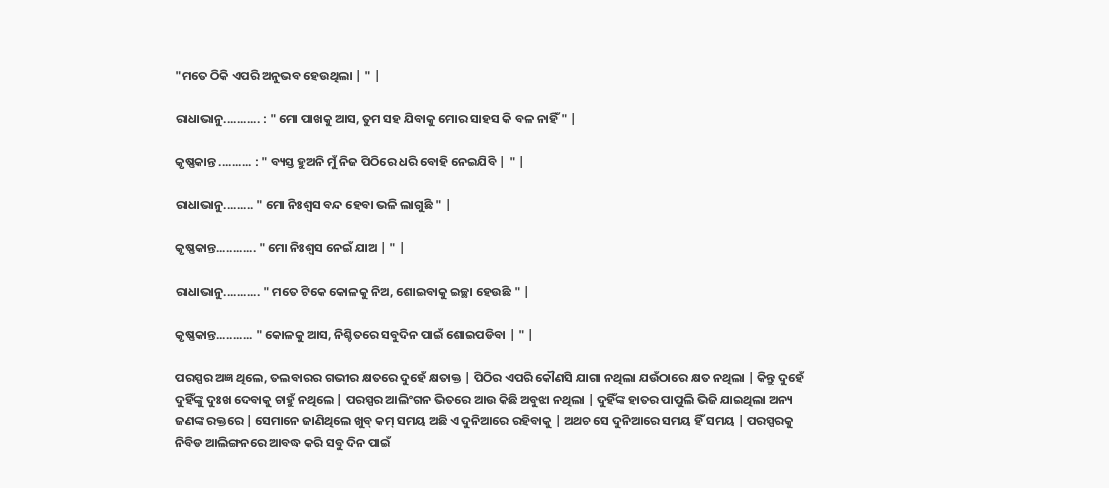"ମତେ ଠିକି ଏପରି ଅନୁଭବ ହେଉଥିଲା | " |

ରାଧାଭାନୁ........... : " ମୋ ପାଖକୁ ଆସ, ତୁମ ସହ ଯିବାକୁ ମୋର ସାହସ କି ବଳ ନାହିଁ " |

କୃଷ୍ଣକାନ୍ତ .......... : " ବ୍ୟସ୍ତ ହୁଅନି ମୁଁ ନିଜ ପିଠିରେ ଧରି ବୋହି ନେଇଯିବି | " |

ରାଧାଭାନୁ......... " ମୋ ନିଃଶ୍ବସ ବନ୍ଦ ହେବା ଭଳି ଲାଗୁଛି " |

କୃଷ୍ଣକାନ୍ତ............ " ମୋ ନିଃଶ୍ବସ ନେଇଁ ଯାଅ | " |

ରାଧାଭାନୁ........... " ମତେ ଟିକେ କୋଳକୁ ନିଅ, ଶୋଇବାକୁ ଇଚ୍ଛା ହେଉଛି " |

କୃଷ୍ଣକାନ୍ତ........... " କୋଳକୁ ଆସ, ନିଶ୍ଚିତରେ ସବୁଦିନ ପାଇଁ ଶୋଇପଡିବା | " |

ପରସ୍ପର ଅଜ୍ଞ ଥିଲେ, ତଲବାରର ଗଭୀର କ୍ଷତରେ ଦୁହେଁ କ୍ଷତାକ୍ତ | ପିଠିର ଏପରି କୌଣସି ଯାଗା ନଥିଲା ଯଉଁଠାରେ କ୍ଷତ ନଥିଲା | କିନ୍ତୁ ଦୁହେଁ ଦୁହିଁଙ୍କୁ ଦୁଃଖ ଦେବାକୁ ଚାହୁଁ ନଥିଲେ | ପରସ୍ପର ଆଲିଂଗନ ଭିତରେ ଆଉ କିଛି ଅବୁଝା ନଥିଲା | ଦୁହିଁଙ୍କ ହାତର ପାପୁଲି ଭିଜି ଯାଇଥିଲା ଅନ୍ୟ ଜଣଙ୍କ ରକ୍ତରେ | ସେମାନେ ଜାଣିଥିଲେ ଖୁବ୍ କମ୍ ସମୟ ଅଛି ଏ ଦୁନିଆରେ ରହିବାକୁ | ଅଥଚ ସେ ଦୁନିଆରେ ସମୟ ହିଁ ସମୟ | ପରସ୍ପରକୁ ନିବିଡ ଆଲିଙ୍ଗନରେ ଆବଦ୍ଧ କରି ସବୁ ଦିନ ପାଇଁ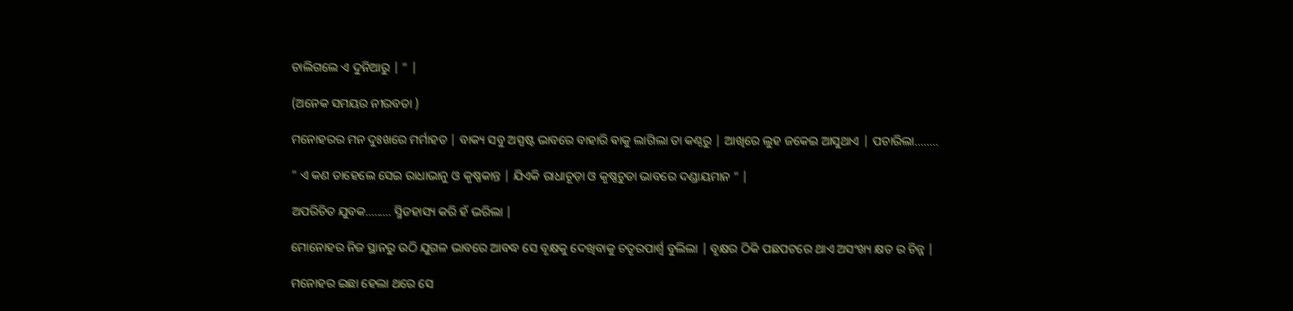ଚାଲିଗଲେ ଏ ଦୁନିଆରୁ | " |

(ଅନେକ ସମୟର ନୀରବତା )

ମନୋହରର ମନ ଦୁଃଖରେ ମର୍ମାହତ | ବାକ୍ୟ ସବୁ ଅସ୍ପଷ୍ଟ ଭାବରେ ବାହାରି ଵାକୁ ଲାଗିଲା ତା କଣ୍ଠରୁ | ଆଖିରେ ଲୁହ ଜକେଇ ଆସୁଥାଏ | ପଚାରିଲା........

" ଏ କଣ ତାହେଲେ ସେଇ ରାଧାଭାନୁ ଓ କୃଷ୍ଣକାନ୍ତ | ଯିଏକି ରାଧାଚୂଡ଼ା ଓ କୃଷ୍ଣଚୁଡା ଭାବରେ ଦଣ୍ଡାୟମାନ " |

ଅପରିଚିତ ଯୁବକ......... ସ୍ମିତହାସ୍ୟ କରି ହଁ ଭରିଲା |

ମୋନୋହର ନିଜ ସ୍ଥାନରୁ ଉଠି ଯୁଗଳ ଭାବରେ ଆବଦ୍ଧ ସେ ବୃକ୍ଷକୁ ଦେଖିବାକୁ ଚତୃରପାର୍ଶ୍ୱ ବୁଲିଲା | ବୃକ୍ଷର ଠିକି ପଛପଟରେ ଥାଏ ଅସଂଖ୍ୟ କ୍ଷତ ର ଚିନ୍ନ |

ମନୋହର ଇଛା ହେଲା ଥରେ ସେ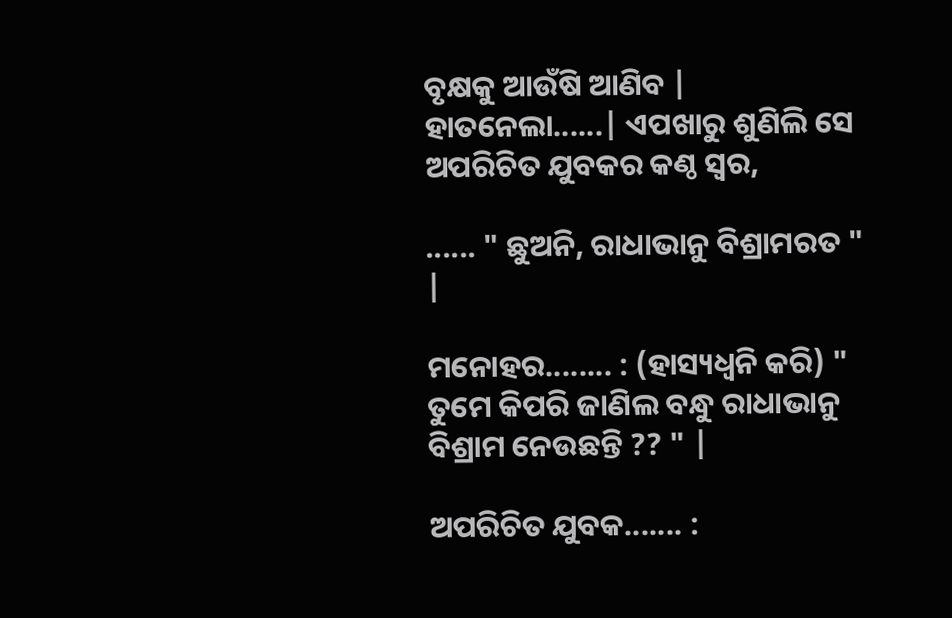ବୃକ୍ଷକୁ ଆଉଁଷି ଆଣିବ | ହାତନେଲା......| ଏପଖାରୁ ଶୁଣିଲି ସେ ଅପରିଚିତ ଯୁବକର କଣ୍ଠ ସ୍ୱର,

...... " ଛୁଅନି, ରାଧାଭାନୁ ବିଶ୍ରାମରତ " |

ମନୋହର........ : (ହାସ୍ୟଧ୍ୱନି କରି) " ତୁମେ କିପରି ଜାଣିଲ ବନ୍ଧୁ ରାଧାଭାନୁ ବିଶ୍ରାମ ନେଉଛନ୍ତି ?? " |

ଅପରିଚିତ ଯୁବକ....... :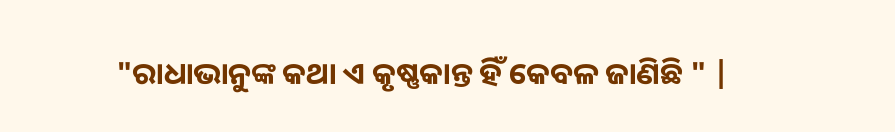"ରାଧାଭାନୁଙ୍କ କଥା ଏ କୃଷ୍ଣକାନ୍ତ ହିଁ କେବଳ ଜାଣିଛି " |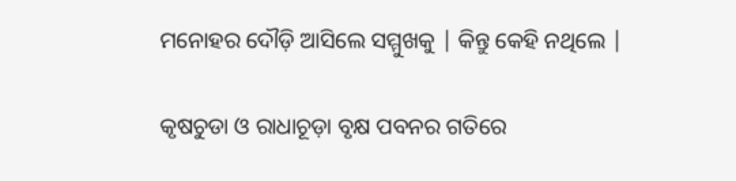ମନୋହର ଦୌଡ଼ି ଆସିଲେ ସମ୍ମୁଖକୁ | କିନ୍ତୁ କେହି ନଥିଲେ |

କୃଷଚୁଡା ଓ ରାଧାଚୂଡ଼ା ବୃକ୍ଷ ପବନର ଗତିରେ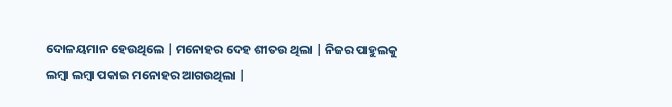ଦୋଳୟମାନ ହେଉଥିଲେ | ମନୋହର ଦେହ ଶୀତଉ ଥିଲା | ନିଜର ପାହୁଲକୁ ଲମ୍ବା ଲମ୍ବା ପକାଇ ମନୋହର ଆଗଉଥିଲା |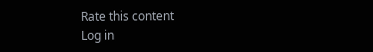Rate this content
Log in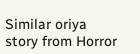Similar oriya story from Horror